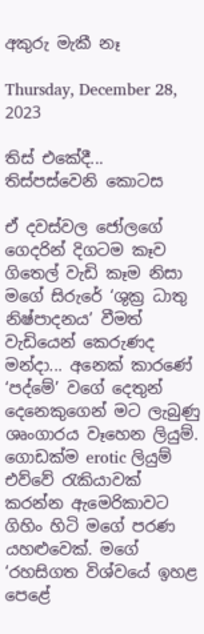අකුරු මැකී නෑ

Thursday, December 28, 2023

තිස් එකේදී... තිස්පස්වෙනි කොටස

ඒ දවස්වල ජෝලගේ ගෙදරින් දිගටම කෑව ගිතෙල් වැඩි කෑම නිසා මගේ සිරුරේ ‘ශුක්‍ර ධාතු නිෂ්පාදනය’ වීමත් වැඩියෙන් කෙරුණද මන්දා... අනෙක් කාරණේ ‘පද්මේ’ වගේ දෙතුන් දෙනෙකුගෙන් මට ලැබුණු ශෘංගාරය වෑහෙන ලියුම්. ගොඩක්ම erotic ලියුම් එව්වේ රැකියාවක් කරන්න ඇමෙරිකාවට ගිහිං හිටි මගේ පරණ යහළුවෙක්. මගේ ‘රහසිගත විශ්වයේ ඉහළ පෙළේ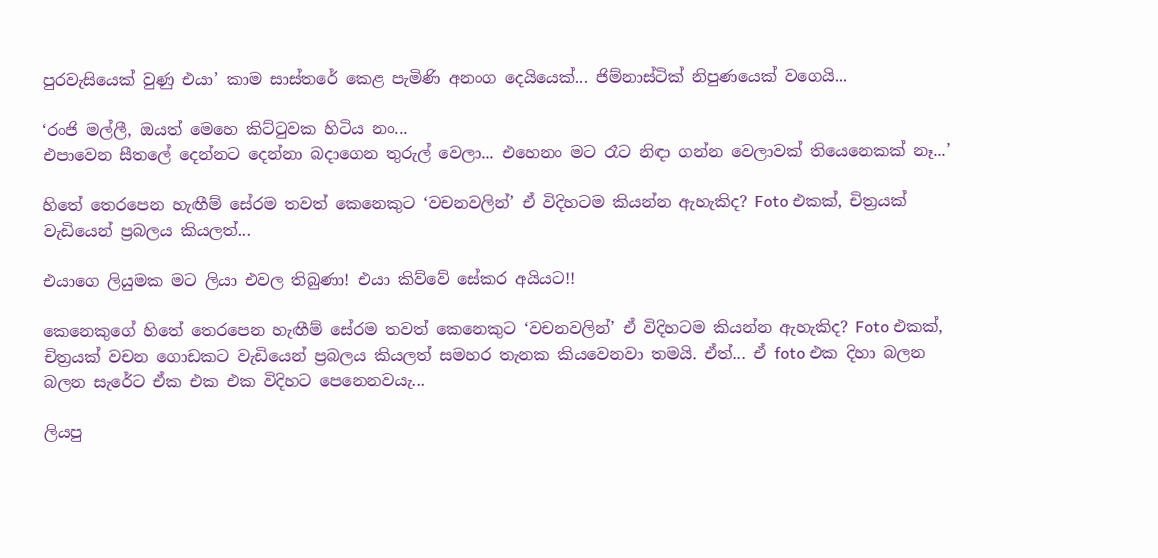පුරවැසියෙක් වුණු එයා’ කාම සාස්තරේ කෙළ පැමිණි අනංග දෙයියෙක්... ජිම්නාස්ටික් නිපුණයෙක් වගෙයි...

‘රංජි මල්ලී, ඔයත් මෙහෙ කිට්ටුවක හිටිය නං...
එපාවෙන සීතලේ දෙන්නට දෙන්නා බදාගෙන තුරුල් වෙලා... එහෙනං මට රෑට නිඳා ගන්න වෙලාවක් තියෙනෙකක් නෑ...’

හිතේ තෙරපෙන හැඟීම් සේරම තවත් කෙනෙකුට ‘වචනවලින්’ ඒ විදිහටම කියන්න ඇහැකිද? Foto එකක්, චිත්‍රයක් වැඩියෙන් ප්‍රබලය කියලත්...

එයාගෙ ලියුමක මට ලියා එවල තිබුණා! එයා කිව්වේ සේකර අයියට!!

කෙනෙකුගේ හිතේ තෙරපෙන හැඟීම් සේරම තවත් කෙනෙකුට ‘වචනවලින්’ ඒ විදිහටම කියන්න ඇහැකිද? Foto එකක්, චිත්‍රයක් වචන ගොඩකට වැඩියෙන් ප්‍රබලය කියලත් සමහර තැනක කියවෙනවා තමයි. ඒත්... ඒ foto එක දිහා බලන බලන සැරේට ඒක එක එක විදිහට පෙනෙනවයැ...

ලියපු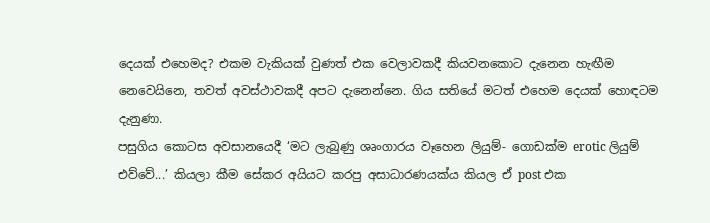දෙයක් එහෙමද? එකම වැකියක් වුණත් එක වෙලාවකදී කියවනකොට දැනෙන හැඟීම නෙවෙයිනෙ, තවත් අවස්ථාවකදී අපට දැනෙන්නෙ. ගිය සතියේ මටත් එහෙම දෙයක් හොඳටම දැනුණා.
පසුගිය කොටස අවසානයෙදී ‘මට ලැබුණු ශෘංගාරය වෑහෙන ලියුම්- ගොඩක්ම erotic ලියුම් එව්වේ...’ කියලා කීම සේකර අයියට කරපු අසාධාරණයක්ය කියල ඒ post එක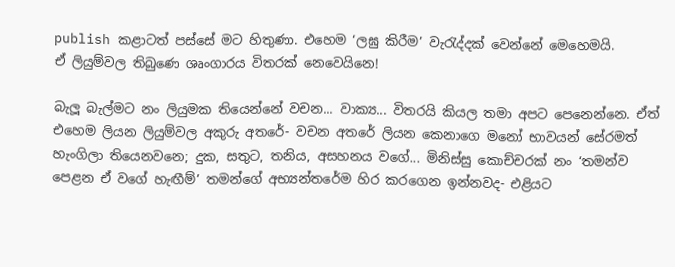publish කළාටත් පස්සේ මට හිතුණා. එහෙම ‘ලඝු කිරීම’ වැරැද්දක් වෙන්නේ මෙහෙමයි.
ඒ ලියුම්වල තිබුණෙ ශෘංගාරය විතරක් නෙවෙයිනෙ!

බැලූ බැල්මට නං ලියුමක තියෙන්නේ වචන... වාක්‍ය... විතරයි කියල තමා අපට පෙනෙන්නෙ. ඒත් එහෙම ලියන ලියුම්වල අකුරු අතරේ- වචන අතරේ ලියන කෙනාගෙ මනෝ භාවයන් සේරමත් හැංගිලා තියෙනවනෙ; දුක, සතුට, තනිය, අසහනය වගේ... මිනිස්සු කොච්චරක් නං ‘තමන්ව පෙළන ඒ වගේ හැඟීම්’ තමන්ගේ අභ්‍යන්තරේම හිර කරගෙන ඉන්නවද- එළියට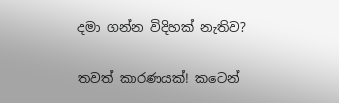දමා ගන්න විදිහක් නැතිව?

තවත් කාරණයක්! කටෙන්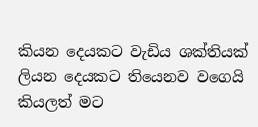කියන දෙයකට වැඩිය ශක්තියක් ලියන දෙයකට තියෙනව වගෙයි කියලත් මට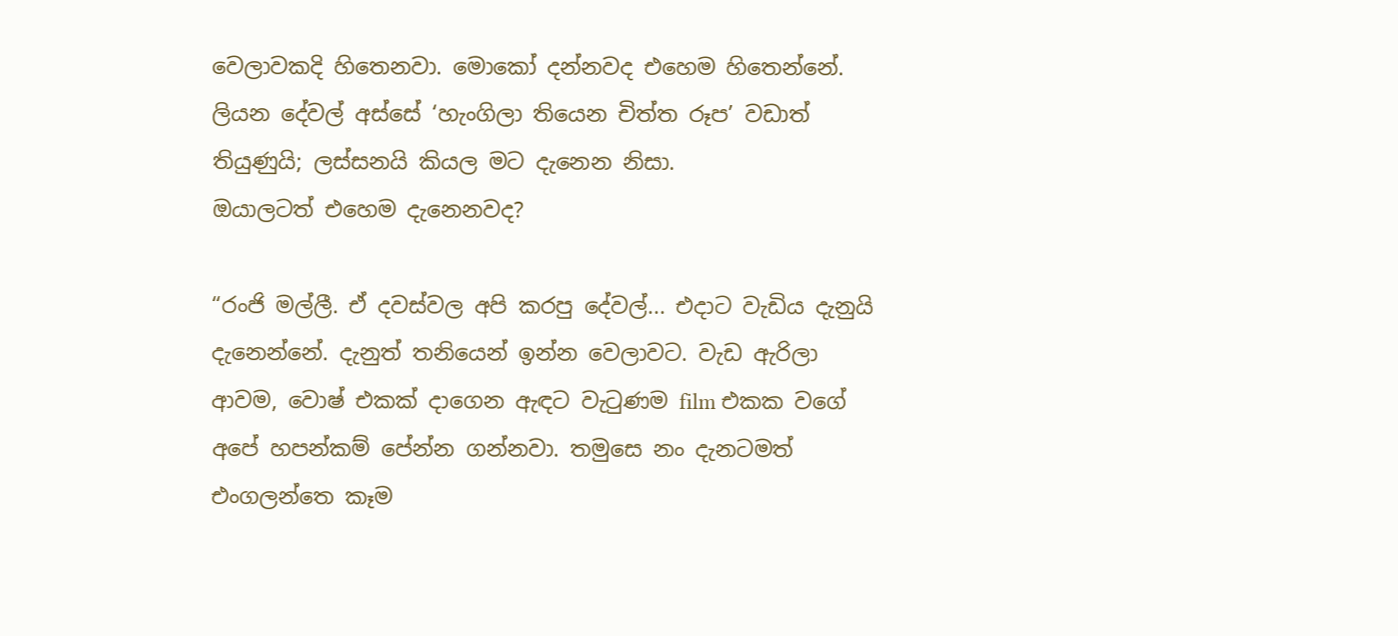වෙලාවකදි හිතෙනවා. මොකෝ දන්නවද එහෙම හිතෙන්නේ. ලියන දේවල් අස්සේ ‘හැංගිලා තියෙන චිත්ත රූප’ වඩාත් තියුණුයි; ලස්සනයි කියල මට දැනෙන නිසා.
ඔයාලටත් එහෙම දැනෙනවද?

“රංජි මල්ලී. ඒ දවස්වල අපි කරපු දේවල්... එදාට වැඩිය දැනුයි දැනෙන්නේ. දැනුත් තනියෙන් ඉන්න වෙලාවට. වැඩ ඇරිලා ආවම, වොෂ් එකක් දාගෙන ඇඳට වැටුණම film එකක වගේ අපේ හපන්කම් පේන්න ගන්නවා. තමුසෙ නං දැනටමත් එංගලන්තෙ කෑම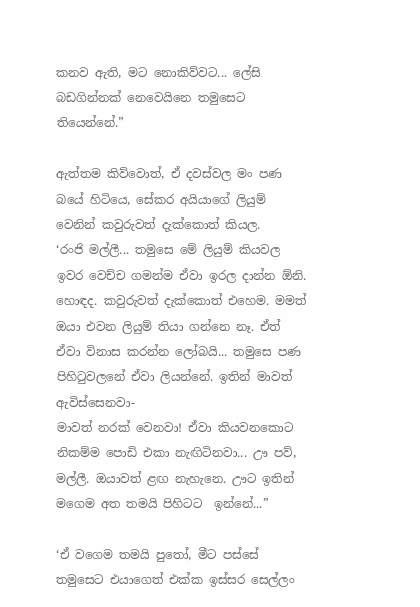කනව ඇති, මට නොකිව්වට... ලේසි බඩගින්නක් නෙවෙයිනෙ තමුසෙට තියෙන්නේ.”

ඇත්තම කිව්වොත්, ඒ දවස්වල මං පණ බයේ හිටියෙ, සේකර අයියාගේ ලියුම් වෙනින් කවුරුවත් දැක්කොත් කියල.
‘රංජි මල්ලී... තමුසෙ මේ ලියුම් කියවල ඉවර වෙච්ච ගමන්ම ඒවා ඉරල දාන්න ඕනි. හොඳද. කවුරුවත් දැක්කොත් එහෙම. මමත් ඔයා එවන ලියුම් තියා ගන්නෙ නෑ. ඒත් ඒවා විනාස කරන්න ලෝබයි... තමුසෙ පණ පිහිටුවලනේ ඒවා ලියන්නේ. ඉතින් මාවත් ඇවිස්සෙනවා-
මාවත් නරක් වෙනවා! ඒවා කියවනකොට නිකම්ම පොඩි එකා නැඟිටිනවා... ඌ පව්, මල්ලී. ඔයාවත් ළඟ නැහැනෙ. ඌට ඉතින් මගෙම අත තමයි පිහිටට  ඉන්නේ...”

‘ඒ වගෙම තමයි පුතෝ, මීට පස්සේ තමුසෙට එයාගෙත් එක්ක ඉස්සර සෙල්ලං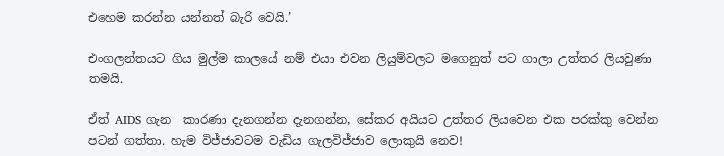එහෙම කරන්න යන්නත් බැරි වෙයි.’

එංගලන්තයට ගිය මුල්ම කාලයේ නම් එයා එවන ලියුම්වලට මගෙනුත් පට ගාලා උත්තර ලියවුණා තමයි.

ඒත් AIDS ගැන  කාරණා දැනගන්න දැනගන්න, සේකර අයියට උත්තර ලියවෙන එක පරක්කු වෙන්න පටන් ගත්තා. හැම විජ්ජාවටම වැඩිය ගැලවිජ්ජාව ලොකුයි නෙව!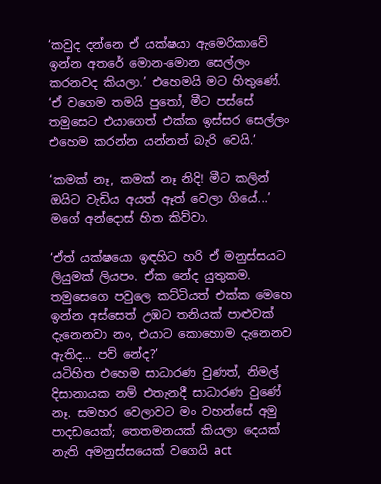‘කවුද දන්නෙ ඒ යක්ෂයා ඇමෙරිකාවේ ඉන්න අතරේ මොන-මොන සෙල්ලං කරනවද කියලා.’ එහෙමයි මට හිතුණේ. ‘ඒ වගෙම තමයි පුතෝ, මීට පස්සේ තමුසෙට එයාගෙත් එක්ක ඉස්සර සෙල්ලං එහෙම කරන්න යන්නත් බැරි වෙයි.’

‘කමක් නෑ, කමක් නෑ නිදි! මීට කලින් ඔයිට වැඩිය අයත් ඈත් වෙලා ගියේ...’ මගේ අන්දොස් හිත කිව්වා.

‘ඒත් යක්ෂයො ඉඳහිට හරි ඒ මනුස්සයට ලියුමක් ලියපං. ඒක නේද යුතුකම. තමුසෙගෙ පවුලෙ කට්ටියත් එක්ක මෙහෙ ඉන්න අස්සෙත් උඹට තනියක් පාළුවක් දැනෙනවා නං, එයාට කොහොම දැනෙනව ඇතිද... පව් නේද?’
යටිහිත එහෙම සාධාරණ වුණත්, නිමල් දිසානායක නම් එතැනදී සාධාරණ වුණේ නෑ. සමහර වෙලාවට මං වහන්සේ අමු පාදඩයෙක්; තෙතමනයක් කියලා දෙයක් නැති අමනුස්සයෙක් වගෙයි act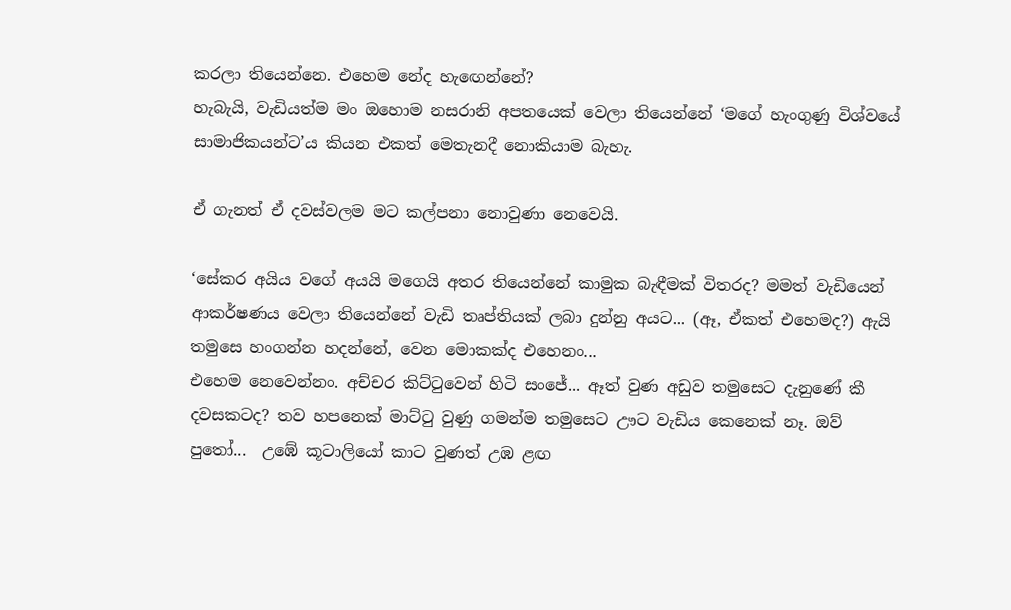කරලා තියෙන්නෙ. එහෙම නේද හැඟෙන්නේ?
හැබැයි, වැඩියත්ම මං ඔහොම නසරානි අපතයෙක් වෙලා තියෙන්නේ ‘මගේ හැංගුණු විශ්වයේ සාමාජිකයන්ට’ය කියන එකත් මෙතැනදී නොකියාම බැහැ.

ඒ ගැනත් ඒ දවස්වලම මට කල්පනා නොවුණා නෙවෙයි.

‘සේකර අයිය වගේ අයයි මගෙයි අතර තියෙන්නේ කාමුක බැඳීමක් විතරද? මමත් වැඩියෙන් ආකර්ෂණය වෙලා තියෙන්නේ වැඩි තෘප්තියක් ලබා දුන්නු අයට... (ඈ, ඒකත් එහෙමද?) ඇයි තමුසෙ හංගන්න හදන්නේ, වෙන මොකක්ද එහෙනං...
එහෙම නෙවෙන්නං. අච්චර කිට්ටුවෙන් හිටි සංජේ... ඈත් වුණ අඩුව තමුසෙට දැනුණේ කී දවසකටද? තව හපනෙක් මාට්ටු වුණු ගමන්ම තමුසෙට ඌට වැඩිය කෙනෙක් නෑ. ඔව් පුතෝ...  උඹේ කූටාලියෝ කාට වුණත් උඹ ළඟ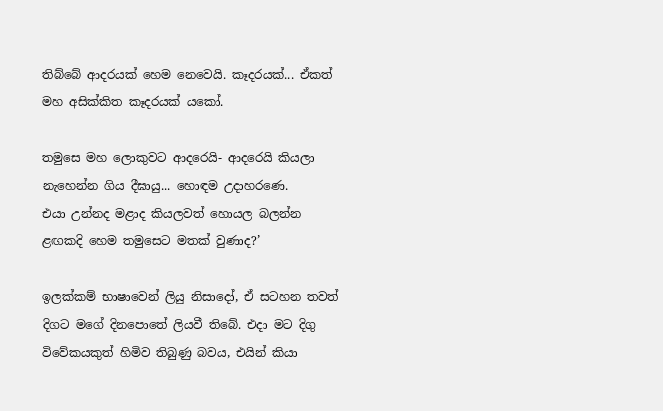තිබ්බේ ආදරයක් හෙම නෙවෙයි. කෑදරයක්... ඒකත් මහ අසික්කිත කෑදරයක් යකෝ.

තමුසෙ මහ ලොකුවට ආදරෙයි- ආදරෙයි කියලා
නැහෙන්න ගිය දීඝායු... හොඳම උදාහරණෙ.
එයා උන්නද මළාද කියලවත් හොයල බලන්න ළඟකදි හෙම තමුසෙට මතක් වුණාද?’

ඉලක්කම් භාෂාවෙන් ලියු නිසාදෝ, ඒ සටහන තවත් දිගට මගේ දිනපොතේ ලියවී තිබේ. එදා මට දිගු විවේකයකුත් හිමිව තිබුණු බවය, එයින් කියා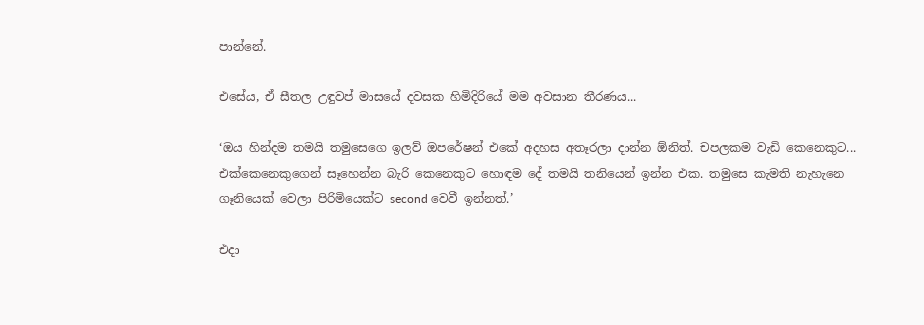පාන්නේ.

එසේය, ඒ සීතල උඳුවප් මාසයේ දවසක හිමිදිරියේ මම අවසාන තීරණය...

‘ඔය හින්දම තමයි තමුසෙගෙ ඉලව් ඔපරේෂන් එකේ අදහස අතෑරලා දාන්න ඕනිත්. චපලකම වැඩි කෙනෙකුට... එක්කෙනෙකුගෙන් සෑහෙන්න බැරි කෙනෙකුට හොඳම දේ තමයි තනියෙන් ඉන්න එක. තමුසෙ කැමති නැහැනෙ ගෑනියෙක් වෙලා පිරිමියෙක්ට second වෙවී ඉන්නත්.’

එදා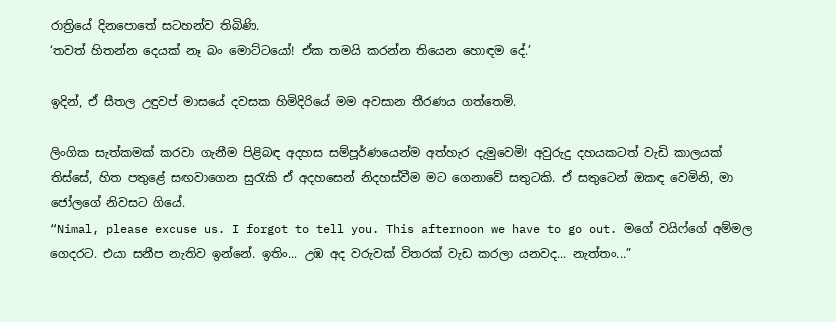රාත්‍රියේ දිනපොතේ සටහන්ව තිබිණි.
‘තවත් හිතන්න දෙයක් නෑ බං මොට්ටයෝ! ඒක තමයි කරන්න තියෙන හොඳම දේ.’

ඉදින්, ඒ සීතල උඳුවප් මාසයේ දවසක හිමිදිරියේ මම අවසාන තීරණය ගත්තෙමි.

ලිංගික සැත්කමක් කරවා ගැනීම පිළිබඳ අදහස සම්පූර්ණයෙන්ම අත්හැර දැමුවෙමි! අවුරුදු දහයකටත් වැඩි කාලයක් තිස්සේ, හිත පතුළේ සඟවාගෙන සුරැකි ඒ අදහසෙන් නිදහස්වීම මට ගෙනාවේ සතුටකි. ඒ සතුටෙන් ඔකඳ වෙමිනි, මා ජෝලගේ නිවසට ගියේ.
“Nimal, please excuse us. I forgot to tell you. This afternoon we have to go out. මගේ වයිෆ්ගේ අම්මල ගෙදරට. එයා සනීප නැතිව ඉන්නේ. ඉතිං... උඹ අද වරුවක් විතරක් වැඩ කරලා යනවද... නැත්තං...”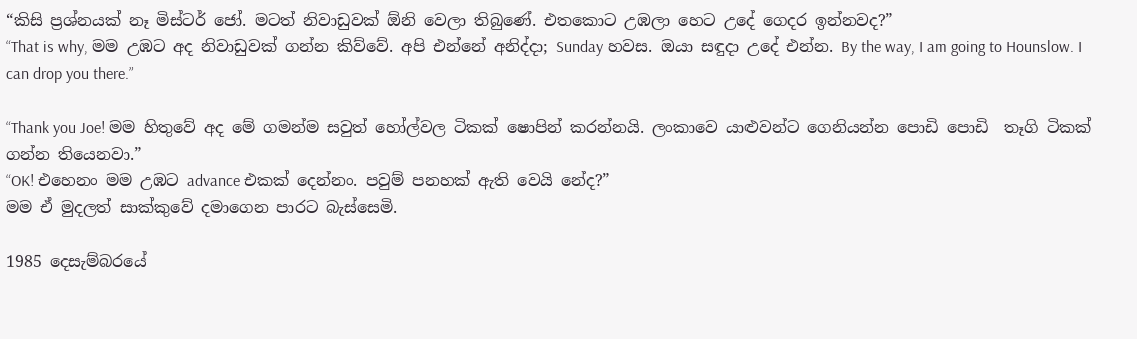“කිසි ප්‍රශ්නයක් නෑ මිස්ටර් ජෝ. මටත් නිවාඩුවක් ඕනි වෙලා තිබුණේ. එතකොට උඹලා හෙට උදේ ගෙදර ඉන්නවද?”
“That is why, මම උඹට අද නිවාඩුවක් ගන්න කිව්වේ. අපි එන්නේ අනිද්දා; Sunday හවස. ඔයා සඳුදා උදේ එන්න. By the way, I am going to Hounslow. I can drop you there.”

“Thank you Joe! මම හිතුවේ අද මේ ගමන්ම සවුත් හෝල්වල ටිකක් ෂොපින් කරන්නයි. ලංකාවෙ යාළුවන්ට ගෙනියන්න පොඩි පොඩි  තෑගි ටිකක් ගන්න තියෙනවා.”
“OK! එහෙනං මම උඹට advance එකක් දෙන්නං. පවුම් පනහක් ඇති වෙයි නේද?”
මම ඒ මුදලත් සාක්කුවේ දමාගෙන පාරට බැස්සෙමි.

1985 දෙසැම්බරයේ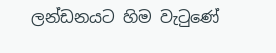ලන්ඩනයට හිම වැටුණේ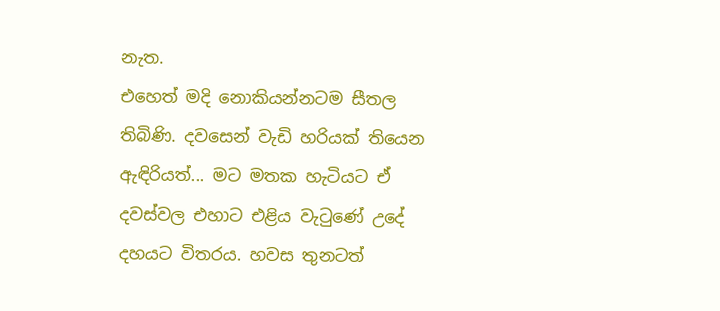නැත.
එහෙත් මදි නොකියන්නටම සීතල තිබිණි. දවසෙන් වැඩි හරියක් තියෙන ඇඳිරියත්... මට මතක හැටියට ඒ දවස්වල එහාට එළිය වැටුණේ උදේ දහයට විතරය. හවස තුනටත්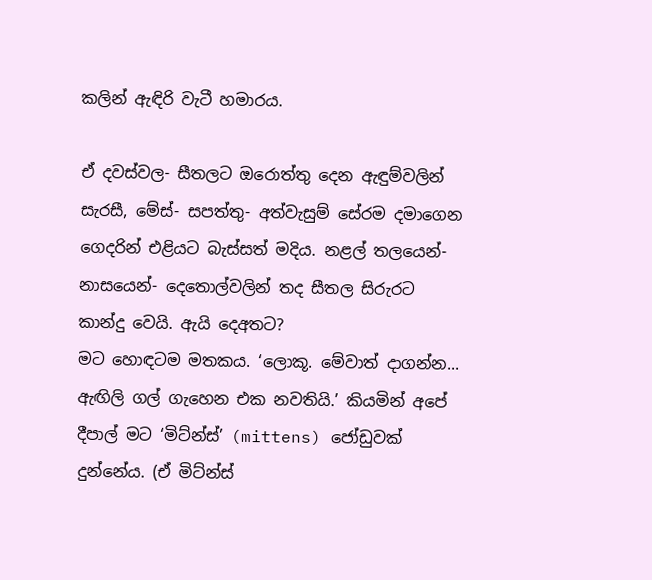කලින් ඇඳිරි වැටී හමාරය.

ඒ දවස්වල- සීතලට ඔරොත්තු දෙන ඇඳුම්වලින් සැරසී, මේස්- සපත්තු- අත්වැසුම් සේරම දමාගෙන ගෙදරින් එළියට බැස්සත් මදිය. නළල් තලයෙන්- නාසයෙන්- දෙතොල්වලින් තද සීතල සිරුරට කාන්දු වෙයි. ඇයි දෙඅතට?
මට හොඳටම මතකය. ‘ලොකූ. මේවාත් දාගන්න... ඇඟිලි ගල් ගැහෙන එක නවතියි.’ කියමින් අපේ දීපාල් මට ‘මිට්න්ස්’ (mittens) ජෝඩුවක් දුන්නේය. (ඒ මිට්න්ස්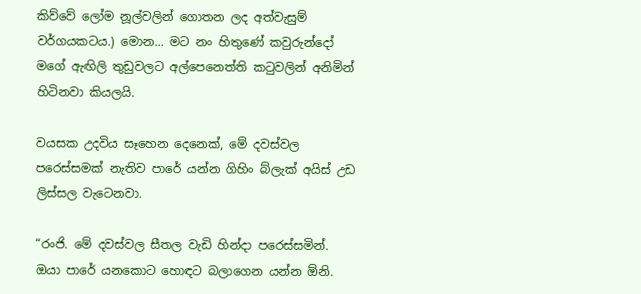කිව්වේ ලෝම නූල්වලින් ගොතන ලද අත්වැසුම් වර්ගයකටය.) මොන... මට නං හිතුණේ කවුරුන්දෝ මගේ ඇඟිලි තුඩුවලට අල්පෙනෙත්ති කටුවලින් අනිමින් හිටිනවා කියලයි.

වයසක උදවිය සෑහෙන දෙනෙක්, මේ දවස්වල පරෙස්සමක් නැතිව පාරේ යන්න ගිහිං බ්ලැක් අයිස් උඩ ලිස්සල වැටෙනවා.

“රංජි. මේ දවස්වල සීතල වැඩි හින්දා පරෙස්සමින්. ඔයා පාරේ යනකොට හොඳට බලාගෙන යන්න ඕනි.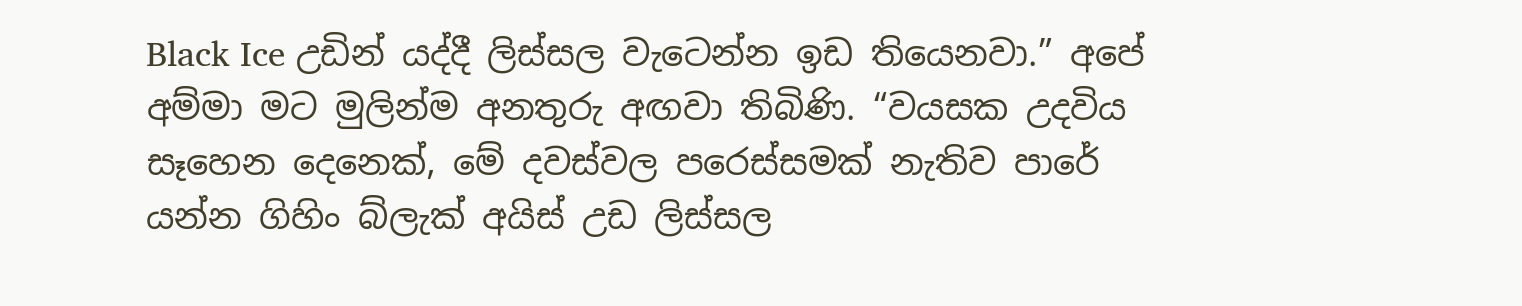Black Ice උඩින් යද්දී ලිස්සල වැටෙන්න ඉඩ තියෙනවා.” අපේ අම්මා මට මුලින්ම අනතුරු අඟවා තිබිණි. “වයසක උදවිය සෑහෙන දෙනෙක්, මේ දවස්වල පරෙස්සමක් නැතිව පාරේ යන්න ගිහිං බ්ලැක් අයිස් උඩ ලිස්සල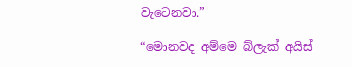වැටෙනවා.”

“මොනවද අම්මෙ බ්ලැක් අයිස්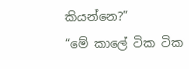කියන්නෙ?”
“මේ කාලේ ටික ටික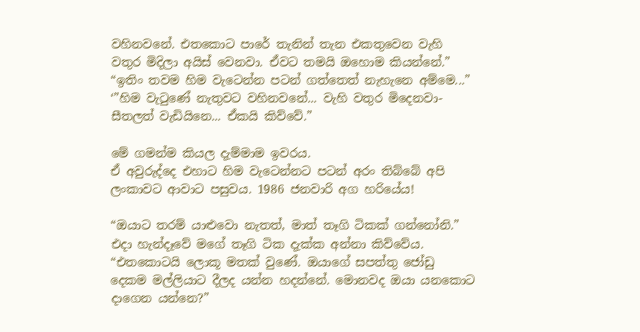වහිනවනේ. එතකොට පාරේ තැනින් තැන එකතුවෙන වැහි වතුර මිදිලා අයිස් වෙනවා. ඒවට තමයි ඔහොම කියන්නේ.”
“ඉතිං තවම හිම වැටෙන්න පටන් ගත්තෙත් නැහැනෙ අම්මෙ...”
‘”හිම වැටුණේ නැතුවට වහිනවනේ... වැහි වතුර මිදෙනවා- සීතලත් වැඩියිනෙ... ඒකයි කිව්වේ.”

මේ ගමන්ම කියල දැම්මාම ඉවරය.
ඒ අවුරුද්දෙ එහාට හිම වැටෙන්නට පටන් අරං තිබ්බේ අපි ලංකාවට ආවාට පසුවය. 1986 ජනවාරි අග හරියේය!

“ඔයාට තරම් යාළුවො නැතත්, මාත් තෑගි ටිකක් ගන්නෝනි.” එදා හැන්දෑවේ මගේ තෑගි ටික දැක්ක අන්නා කිව්වේය. “එතකොටයි ලොකූ මතක් වුණේ. ඔයාගේ සපත්තු ජෝඩු දෙකම මල්ලියාට දීලද යන්න හදන්නේ. මොනවද ඔයා යනකොට දාගෙන යන්නෙ?”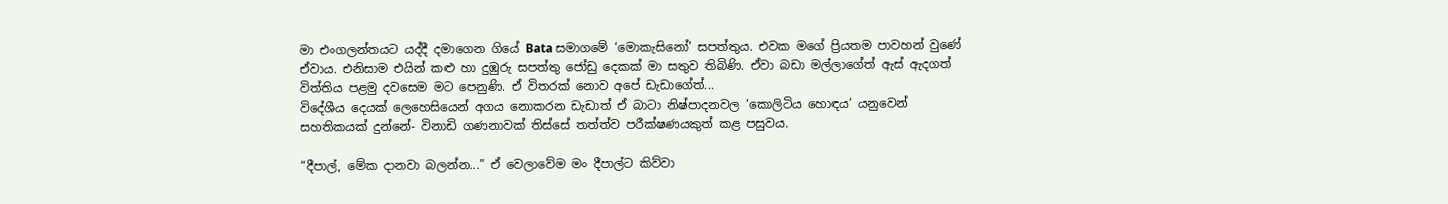මා එංගලන්තයට යද්දී දමාගෙන ගියේ Bata සමාගමේ ‘මොකැසිනෝ’ සපත්තුය. එවක මගේ ප්‍රියතම පාවහන් වුණේ ඒවාය. එනිසාම එයින් කළු හා දුඹුරු සපත්තු ජෝඩු දෙකක් මා සතුව තිබිණි. ඒවා බඩා මල්ලාගේත් ඇස් ඇදගත් විත්තිය පළමු දවසෙම මට පෙනුණි. ඒ විතරක් නොව අපේ ඩැඩාගේත්...
විදේශීය දෙයක් ලෙහෙසියෙන් අගය නොකරන ඩැඩාත් ඒ බාටා නිෂ්පාදනවල ‘කොලිටිය හොඳය’ යනුවෙන් සහතිකයක් දුන්නේ- විනාඩි ගණනාවක් තිස්සේ තත්ත්ව පරීක්ෂණයකුත් කළ පසුවය.

“දීපාල්, මේක දානවා බලන්න...” ඒ වෙලාවේම මං දීපාල්ට කිව්වා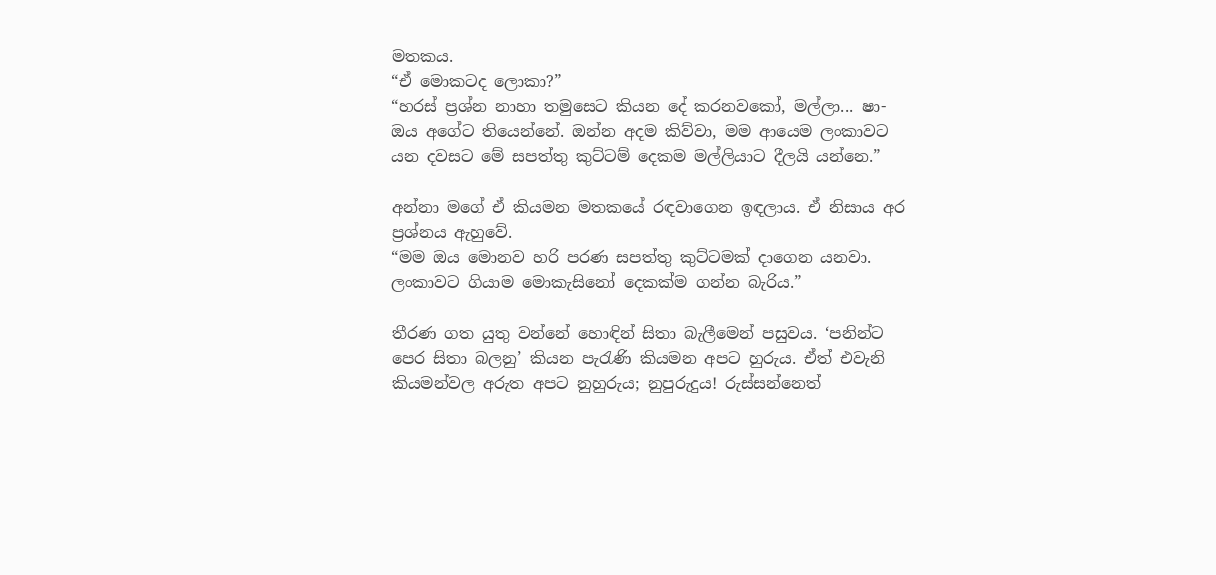මතකය.
“ඒ මොකටද ලොකා?”
“හරස් ප්‍රශ්න නාහා තමුසෙට කියන දේ කරනවකෝ, මල්ලා... ෂා- ඔය අගේට තියෙන්නේ. ඔන්න අදම කිව්වා, මම ආයෙම ලංකාවට යන දවසට මේ සපත්තු කුට්ටම් දෙකම මල්ලියාට දීලයි යන්නෙ.”

අන්නා මගේ ඒ කියමන මතකයේ රඳවාගෙන ඉඳලාය. ඒ නිසාය අර ප්‍රශ්නය ඇහුවේ.
“මම ඔය මොනව හරි පරණ සපත්තු කුට්ටමක් දාගෙන යනවා. ලංකාවට ගියාම මොකැසිනෝ දෙකක්ම ගන්න බැරිය.”

තීරණ ගත යුතු වන්නේ හොඳින් සිතා බැලීමෙන් පසුවය. ‘පනින්ට පෙර සිතා බලනු’ කියන පැරැණි කියමන අපට හුරුය. ඒත් එවැනි කියමන්වල අරුත අපට නුහුරුය; නුපුරුදුය! රුස්සන්නෙත්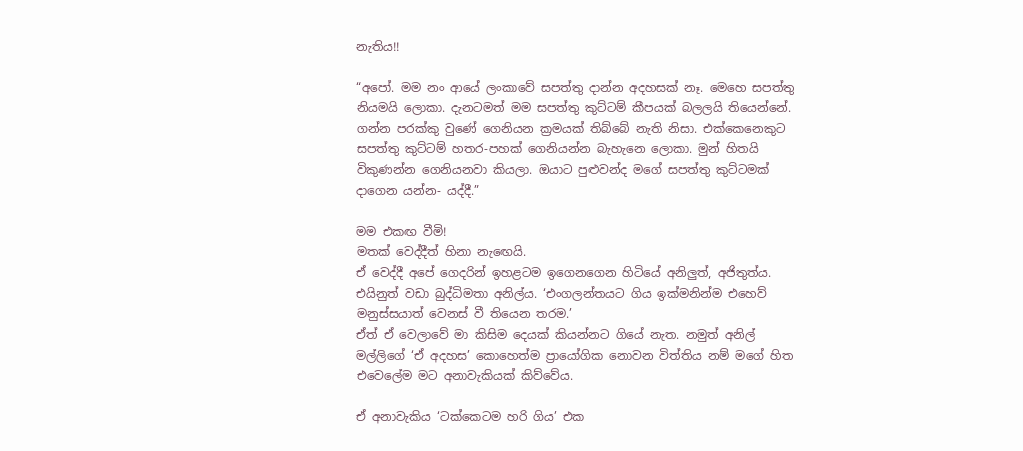නැතිය!!

“අපෝ. මම නං ආයේ ලංකාවේ සපත්තු දාන්න අදහසක් නෑ. මෙහෙ සපත්තු නියමයි ලොකා. දැනටමත් මම සපත්තු කුට්ටම් කීපයක් බලලයි තියෙන්නේ. ගන්න පරක්කු වුණේ ගෙනියන ක්‍රමයක් තිබ්බේ නැති නිසා. එක්කෙනෙකුට සපත්තු කුට්ටම් හතර-පහක් ගෙනියන්න බැහැනෙ ලොකා. මුන් හිතයි විකුණන්න ගෙනියනවා කියලා. ඔයාට පුළුවන්ද මගේ සපත්තු කුට්ටමක් දාගෙන යන්න- යද්දී.”

මම එකඟ වීමි!
මතක් වෙද්දීත් හිනා නැඟෙයි.
ඒ වෙද්දී අපේ ගෙදරින් ඉහළටම ඉගෙනගෙන හිටියේ අනිලුත්, අජිතුත්ය. එයිනුත් වඩා බුද්ධිමතා අනිල්ය. ‘එංගලන්තයට ගිය ඉක්මනින්ම එහෙව් මනුස්සයාත් වෙනස් වී තියෙන තරම.’
ඒත් ඒ වෙලාවේ මා කිසිම දෙයක් කියන්නට ගියේ නැත. නමුත් අනිල් මල්ලිගේ ‘ඒ අදහස’ කොහෙත්ම ප්‍රායෝගික නොවන විත්තිය නම් මගේ හිත එවෙලේම මට අනාවැකියක් කිව්වේය.

ඒ අනාවැකිය ‘ටක්කෙටම හරි ගිය’ එක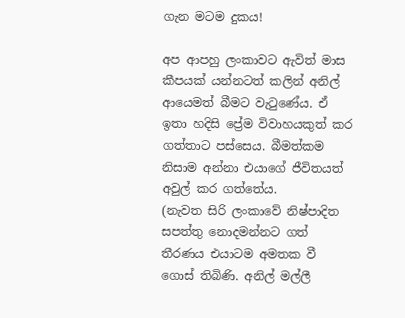ගැන මටම දුකය!

අප ආපහු ලංකාවට ඇවිත් මාස කීපයක් යන්නටත් කලින් අනිල් ආයෙමත් බීමට වැටුණේය. ඒ ඉතා හදිසි ප්‍රේම විවාහයකුත් කර ගත්තාට පස්සෙය. බීමත්කම නිසාම අන්නා එයාගේ ජීවිතයත් අවුල් කර ගත්තේය.
(නැවත සිරි ලංකාවේ නිෂ්පාදිත සපත්තු නොදමන්නට ගත් තීරණය එයාටම අමතක වී ගොස් තිබිණි. අනිල් මල්ලී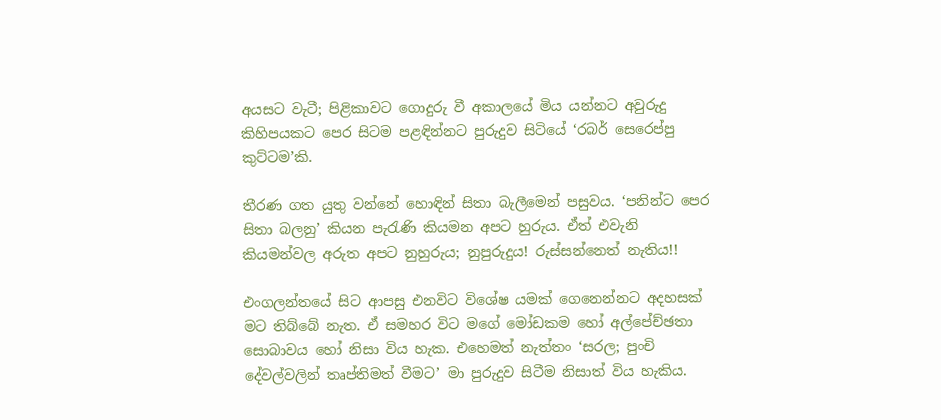අයසට වැටී; පිළිකාවට ගොදුරු වී අකාලයේ මිය යන්නට අවුරුදු කිහිපයකට පෙර සිටම පළඳින්නට පුරුදුව සිටියේ ‘රබර් සෙරෙප්පු කුට්ටම’කි.

තීරණ ගත යුතු වන්නේ හොඳින් සිතා බැලීමෙන් පසුවය. ‘පනින්ට පෙර සිතා බලනු’ කියන පැරැණි කියමන අපට හුරුය. ඒත් එවැනි කියමන්වල අරුත අපට නුහුරුය; නුපුරුදුය! රුස්සන්නෙත් නැතිය!!

එංගලන්තයේ සිට ආපසු එනවිට විශේෂ යමක් ගෙනෙන්නට අදහසක් මට තිබ්බේ නැත. ඒ සමහර විට මගේ මෝඩකම හෝ අල්පේච්ඡතා සොබාවය හෝ නිසා විය හැක. එහෙමත් නැත්තං ‘සරල; පුංචි දේවල්වලින් තෘප්තිමත් වීමට’ මා පුරුදුව සිටීම නිසාත් විය හැකිය.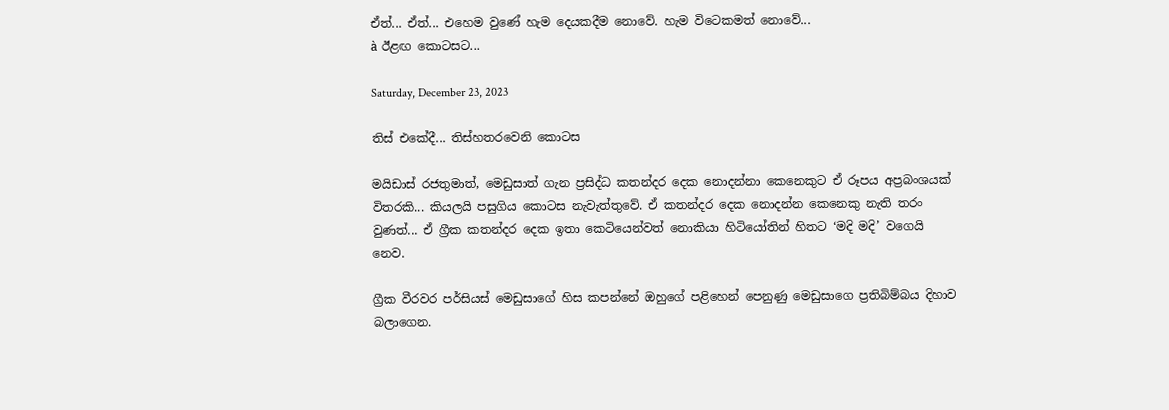ඒත්... ඒත්... එහෙම වුණේ හැම දෙයකදීම නොවේ. හැම විටෙකමත් නොවේ...
à ඊළඟ කොටසට...

Saturday, December 23, 2023

තිස් එකේදී... තිස්හතරවෙනි කොටස

මයිඩාස් රජතුමාත්, මෙඩුසාත් ගැන ප්‍රසිද්ධ කතන්දර දෙක නොදන්නා කෙනෙකුට ඒ රූපය අප්‍රබංශයක් විතරකි... කියලයි පසුගිය කොටස නැවැත්තුවේ. ඒ කතන්දර දෙක නොදන්න කෙනෙකු නැති තරං වුණත්... ඒ ග්‍රීක කතන්දර දෙක ඉතා කෙටියෙන්වත් නොකියා හිටියෝතින් හිතට ‘මදි මදි’ වගෙයි නෙව.

ග්‍රීක වීරවර පර්සියස් මෙඩුසාගේ හිස කපන්නේ ඔහුගේ පළිහෙන් පෙනුණු මෙඩුසාගෙ ප්‍රතිබිම්බය දිහාව බලාගෙන.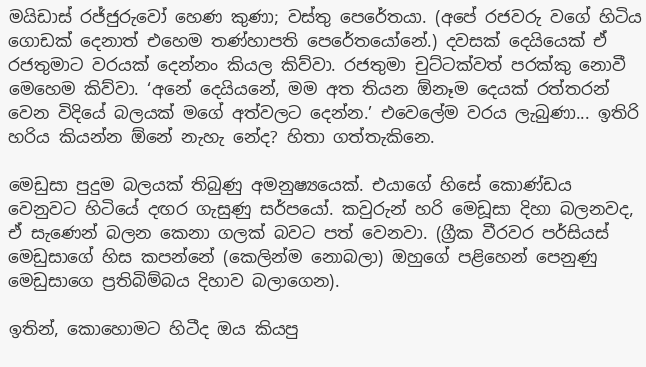මයිඩාස් රජ්ජුරුවෝ හෙණ කුණා; වස්තු පෙරේතයා. (අපේ රජවරු වගේ හිටිය ගොඩක් දෙනාත් එහෙම තණ්හාපති පෙරේතයෝනේ.) දවසක් දෙයියෙක් ඒ රජතුමාට වරයක් දෙන්නං කියල කිව්වා. රජතුමා චුට්ටක්වත් පරක්කු නොවී මෙහෙම කිව්වා. ‘අනේ දෙයියනේ, මම අත තියන ඕනෑම දෙයක් රත්තරන් වෙන විදියේ බලයක් මගේ අත්වලට දෙන්න.’ එවෙලේම වරය ලැබුණා... ඉතිරි හරිය කියන්න ඕනේ නැහැ නේද? හිතා ගත්තැකිනෙ.

මෙඩුසා පුදුම බලයක් තිබුණු අමනුෂ්‍යයෙක්. එයාගේ හිසේ කොණ්ඩය වෙනුවට හිටියේ දඟර ගැසුණු සර්පයෝ. කවුරුන් හරි මෙඩූසා දිහා බලනවද, ඒ සැණෙන් බලන කෙනා ගලක් බවට පත් වෙනවා. (ග්‍රීක වීරවර පර්සියස් මෙඩුසාගේ හිස කපන්නේ (කෙලින්ම නොබලා) ඔහුගේ පළිහෙන් පෙනුණු මෙඩුසාගෙ ප්‍රතිබිම්බය දිහාව බලාගෙන).

ඉතින්, කොහොමට හිටීද ඔය කියපු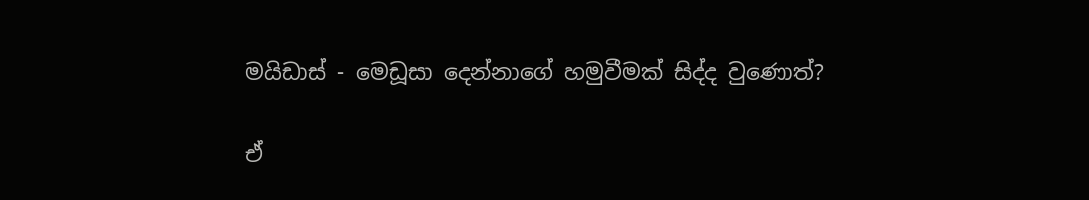මයිඩාස් - මෙඩූසා දෙන්නාගේ හමුවීමක් සිද්ද වුණොත්?

ඒ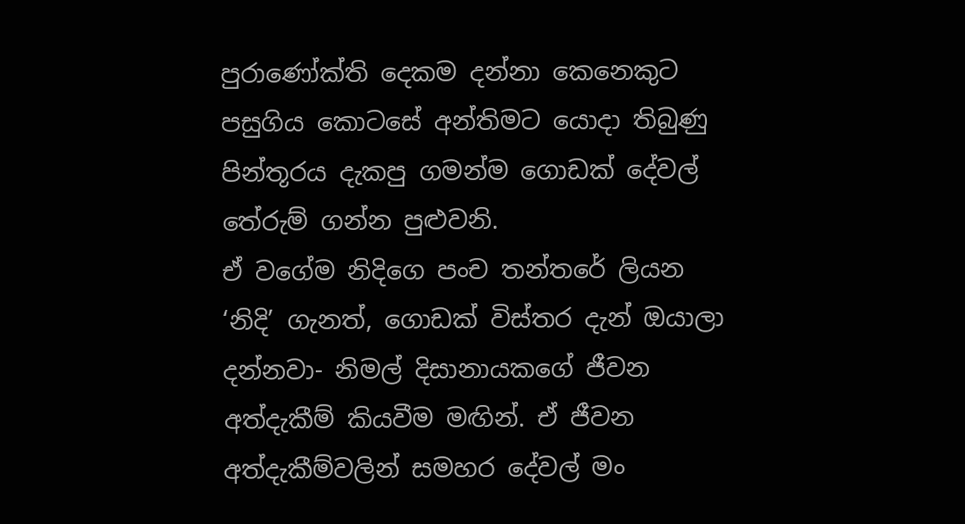පුරාණෝක්ති දෙකම දන්නා කෙනෙකුට පසුගිය කොටසේ අන්තිමට යොදා තිබුණු පින්තූරය දැකපු ගමන්ම ගොඩක් දේවල් තේරුම් ගන්න පුළුවනි.
ඒ වගේම නිදිගෙ පංච තන්තරේ ලියන ‘නිදි’ ගැනත්, ගොඩක් විස්තර දැන් ඔයාලා දන්නවා- නිමල් දිසානායකගේ ජීවන අත්දැකීම් කියවීම මඟින්. ඒ ජීවන අත්දැකීම්වලින් සමහර දේවල් මං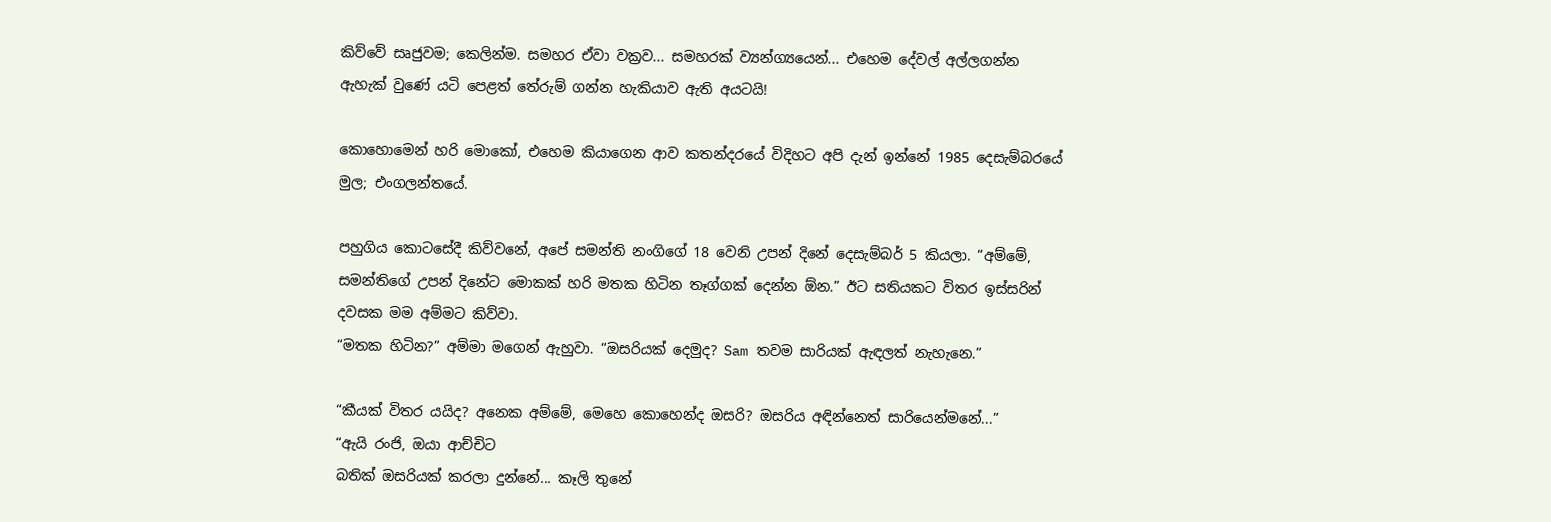කිව්වේ සෘජුවම; කෙලින්ම. සමහර ඒවා වක්‍රව... සමහරක් ව්‍යන්ග්‍යයෙන්... එහෙම දේවල් අල්ලගන්න ඇහැක් වුණේ යටි පෙළත් තේරුම් ගන්න හැකියාව ඇති අයටයි!

කොහොමෙන් හරි මොකෝ, එහෙම කියාගෙන ආව කතන්දරයේ විදිහට අපි දැන් ඉන්නේ 1985 දෙසැම්බරයේ මුල; එංගලන්තයේ.

පහුගිය කොටසේදී කිව්වනේ, අපේ සමන්ති නංගිගේ 18 වෙනි උපන් දිනේ දෙසැම්බර් 5 කියලා. “අම්මේ, සමන්තිගේ උපන් දිනේට මොකක් හරි මතක හිටින තෑග්ගක් දෙන්න ඕන.” ඊට සතියකට විතර ඉස්සරින් දවසක මම අම්මට කිව්වා.
“මතක හිටින?” අම්මා මගෙන් ඇහුවා. “ඔසරියක් දෙමුද? Sam තවම සාරියක් ඇඳලත් නැහැනෙ.”

“කීයක් විතර යයිද? අනෙක අම්මේ, මෙහෙ කොහෙන්ද ඔසරි? ඔසරිය අඳින්නෙත් සාරියෙන්මනේ...”
“ඇයි රංජි, ඔයා ආච්චිට
බතික් ඔසරියක් කරලා දුන්නේ... කෑලි තුනේ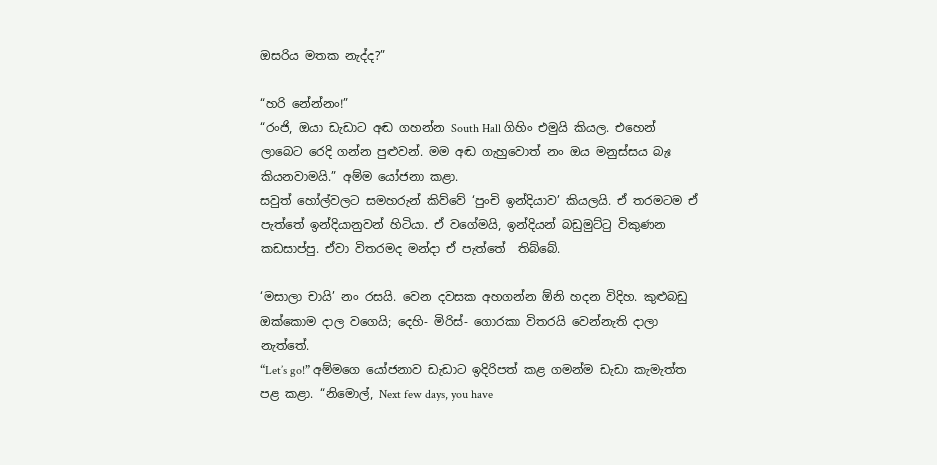ඔසරිය මතක නැද්ද?”

“හරි නේන්නං!”
“රංජි, ඔයා ඩැඩාට අඬ ගහන්න South Hall ගිහිං එමුයි කියල. එහෙන් ලාබෙට රෙදි ගන්න පුළුවන්. මම අඬ ගැහුවොත් නං ඔය මනුස්සය බැඃ කියනවාමයි.” අම්ම යෝජනා කළා.
සවුත් හෝල්වලට සමහරුන් කිව්වේ ‘පුංචි ඉන්දියාව’ කියලයි. ඒ තරමටම ඒ පැත්තේ ඉන්දියානුවන් හිටියා. ඒ වගේමයි, ඉන්දියන් බඩුමුට්ටු විකුණන කඩසාප්පු. ඒවා විතරමද මන්දා ඒ පැත්තේ  තිබ්බේ.

‘මසාලා චායි’ නං රසයි. වෙන දවසක අහගන්න ඕනි හදන විදිහ. කුළුබඩු ඔක්කොම දාල වගෙයි; දෙහි- මිරිස්- ගොරකා විතරයි වෙන්නැති දාලා නැත්තේ.
“Let’s go!” අම්මගෙ යෝජනාව ඩැඩාට ඉදිරිපත් කළ ගමන්ම ඩැඩා කැමැත්ත පළ කළා. “නිමොල්, Next few days, you have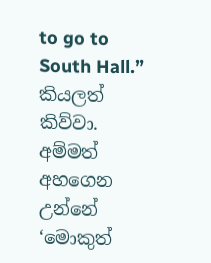to go to South Hall.” කියලත් කිව්වා. අම්මත් අහගෙන උන්නේ ‘මොකුත්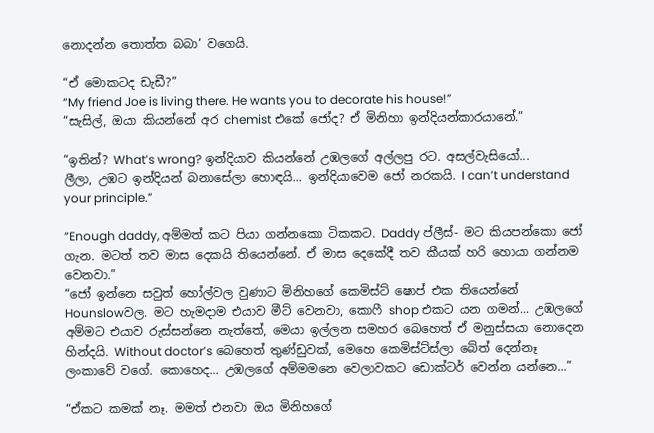නොදන්න තොත්ත බබා’ වගෙයි.

“ඒ මොකටද ඩැඩී?”
“My friend Joe is living there. He wants you to decorate his house!”
“සැසිල්, ඔයා කියන්නේ අර chemist එකේ ජෝද? ඒ මිනිහා ඉන්දියන්කාරයානේ.”

“ඉතින්? What’s wrong? ඉන්දියාව කියන්නේ උඹලගේ අල්ලපු රට. අසල්වැසියෝ...
ලීලා, උඹට ඉන්දියන් බනාසේලා හොඳයි... ඉන්දියාවෙම ජෝ නරකයි. I can’t understand your principle.”

“Enough daddy, අම්මත් කට පියා ගන්නකො ටිකකට. Daddy ප්ලීස්- මට කියපන්කො ජෝ ගැන. මටත් තව මාස දෙකයි තියෙන්නේ. ඒ මාස දෙකේදී තව කීයක් හරි හොයා ගන්නම වෙනවා.”
“ජෝ ඉන්නෙ සවුත් හෝල්වල වුණාට මිනිහගේ කෙමිස්ට් ෂොප් එක තියෙන්නේ Hounslowවල. මට හැමදාම එයාව මීට් වෙනවා, කොෆී shop එකට යන ගමන්... උඹලගේ අම්මට එයාව රුස්සන්නෙ නැත්තේ, මෙයා ඉල්ලන සමහර බෙහෙත් ඒ මනුස්සයා නොදෙන හින්දයි. Without doctor’s බෙහෙත් තුණ්ඩුවක්, මෙහෙ කෙමිස්ට්ස්ලා බේත් දෙන්නෑ ලංකාවේ වගේ. කොහෙද... උඹලගේ අම්මමනෙ වෙලාවකට ඩොක්ටර් වෙන්න යන්නෙ...”

“ඒකට කමක් නෑ. මමත් එනවා ඔය මිනිහගේ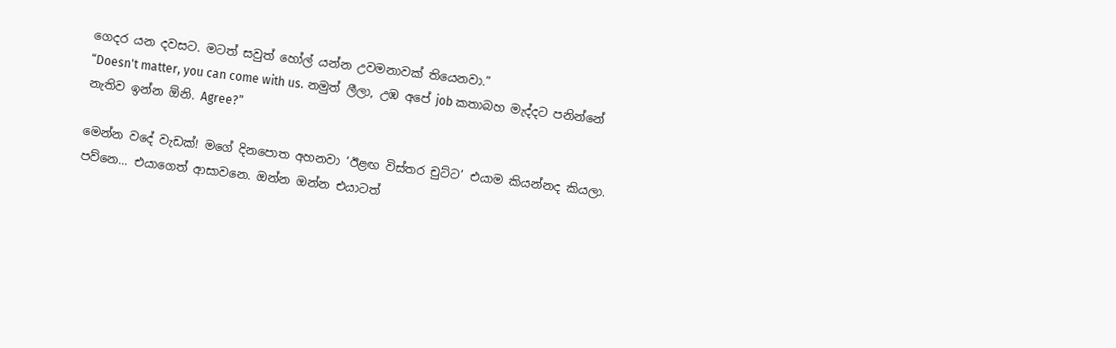ගෙදර යන දවසට. මටත් සවුත් හෝල් යන්න උවමනාවක් තියෙනවා.”
“Doesn't matter, you can come with us. නමුත් ලීලා, උඹ අපේ job කතාබහ මැද්දට පනින්නේ නැතිව ඉන්න ඕනි. Agree?”

මෙන්න වදේ වැඩක්! මගේ දිනපොත අහනවා ‘ඊළඟ විස්තර චුට්ට’ එයාම කියන්නද කියලා. පව්නෙ... එයාගෙත් ආසාවනෙ. ඔන්න ඔන්න එයාටත්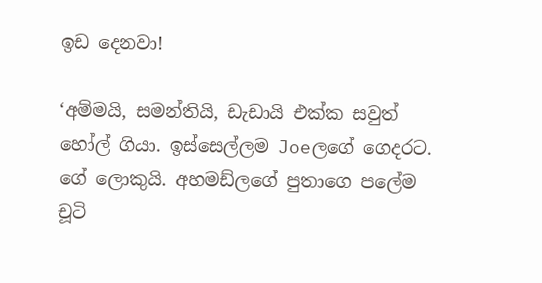ඉඩ දෙනවා!

‘අම්මයි, සමන්තියි, ඩැඩායි එක්ක සවුත් හෝල් ගියා. ඉස්සෙල්ලම Joeලගේ ගෙදරට. ගේ ලොකුයි. අහමඩ්ලගේ පුතාගෙ පලේම චූටි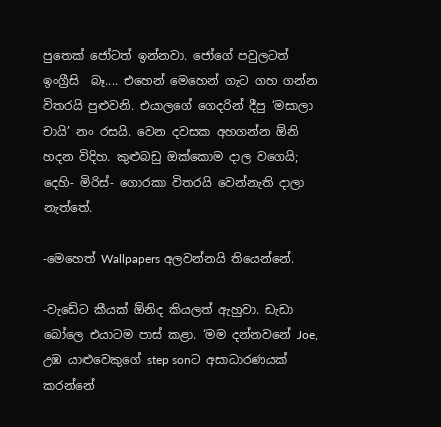පුතෙක් ජෝටත් ඉන්නවා. ජෝගේ පවුලටත් ඉංග්‍රීසි  බෑ.... එහෙන් මෙහෙන් ගැට ගහ ගන්න විතරයි පුළුවනි. එයාලගේ ගෙදරින් දීපු ‘මසාලා චායි’ නං රසයි. වෙන දවසක අහගන්න ඕනි හදන විදිහ. කුළුබඩු ඔක්කොම දාල වගෙයි; දෙහි- මිරිස්- ගොරකා විතරයි වෙන්නැති දාලා නැත්තේ.

-මෙහෙත් Wallpapers අලවන්නයි තියෙන්නේ.

-වැඩේට කීයක් ඕනිද කියලත් ඇහුවා. ඩැඩා බෝලෙ එයාටම පාස් කළා. ‘මම දන්නවනේ Joe, උඹ යාළුවෙකුගේ step sonට අසාධාරණයක් කරන්නේ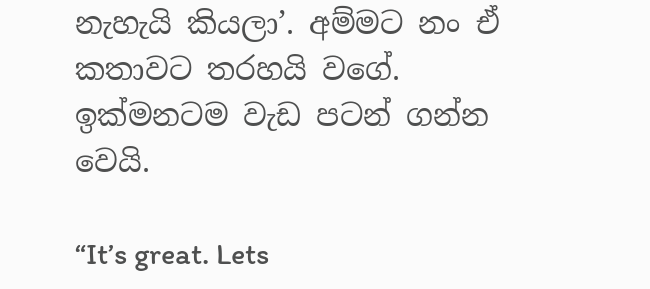නැහැයි කියලා’. අම්මට නං ඒ කතාවට තරහයි වගේ.
ඉක්මනටම වැඩ පටන් ගන්න වෙයි.

“It’s great. Lets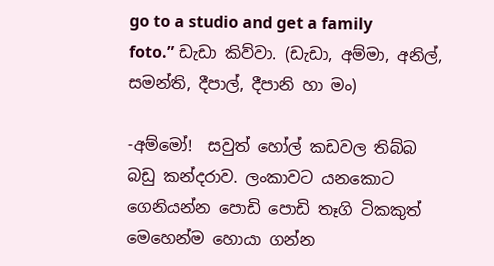go to a studio and get a family foto.” ඩැඩා කිව්වා. (ඩැඩා, අම්මා, අනිල්, සමන්ති, දීපාල්, දීපානි හා මං)

-අම්මෝ!  සවුත් හෝල් කඩවල තිබ්බ බඩු කන්දරාව. ලංකාවට යනකොට ගෙනියන්න පොඩි පොඩි තෑගි ටිකකුත් මෙහෙන්ම හොයා ගන්න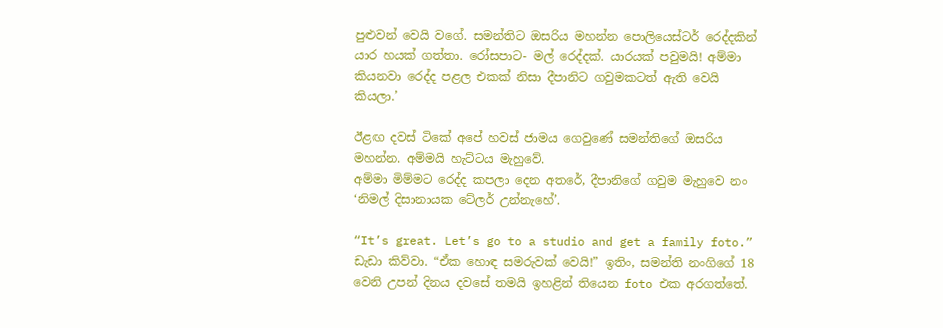පුළුවන් වෙයි වගේ. සමන්තිට ඔසරිය මහන්න පොලියෙස්ටර් රෙද්දකින් යාර හයක් ගත්තා. රෝසපාට- මල් රෙද්දක්. යාරයක් පවුමයි! අම්මා කියනවා රෙද්ද පළල එකක් නිසා දීපානිට ගවුමකටත් ඇති වෙයි කියලා.’

ඊළඟ දවස් ටිකේ අපේ හවස් ජාමය ගෙවුණේ සමන්තිගේ ඔසරිය මහන්න. අම්මයි හැට්ටය මැහුවේ.
අම්මා මිම්මට රෙද්ද කපලා දෙන අතරේ, දීපානිගේ ගවුම මැහුවෙ නං ‘නිමල් දිසානායක ටේලර් උන්නැහේ’.

“It’s great. Let’s go to a studio and get a family foto.” ඩැඩා කිව්වා. “ඒක හොඳ සමරුවක් වෙයි!” ඉතිං, සමන්ති නංගිගේ 18 වෙනි උපන් දිනය දවසේ තමයි ඉහළින් තියෙන foto එක අරගත්තේ.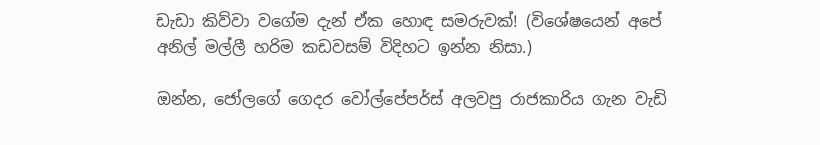ඩැඩා කිව්වා වගේම දැන් ඒක හොඳ සමරුවක්! (විශේෂයෙන් අපේ අනිල් මල්ලී හරිම කඩවසම් විදිහට ඉන්න නිසා.)

ඔන්න, ජෝලගේ ගෙදර වෝල්පේපර්ස් අලවපු රාජකාරිය ගැන වැඩි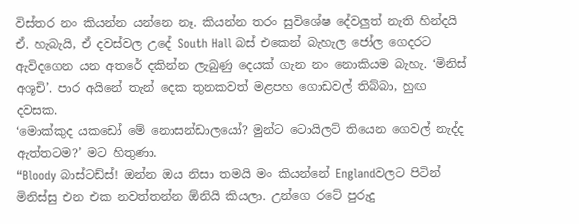විස්තර නං කියන්න යන්නෙ නෑ. කියන්න තරං සුවිශේෂ දේවලුත් නැති හින්දයි ඒ. හැබැයි, ඒ දවස්වල උදේ South Hall බස් එකෙන් බැහැල ජෝල ගෙදරට ඇවිදගෙන යන අතරේ දකින්න ලැබුණු දෙයක් ගැන නං නොකියම බැහැ. ‘මිනිස් අශූචි’. පාර අයිනේ තැන් දෙක තුනකවත් මළපහ ගොඩවල් තිබ්බා, හුඟ දවසක.
‘මොක්කුද යකඩෝ මේ නොසන්ඩාලයෝ? මුන්ට ටොයිලට් තියෙන ගෙවල් නැද්ද ඇත්තටම?’ මට හිතුණා.
“Bloody බාස්ටඩ්ස්! ඔන්න ඔය නිසා තමයි මං කියන්නේ Englandවලට පිටින් මිනිස්සු එන එක නවත්තන්න ඕනියි කියලා. උන්ගෙ රටේ පුරුදු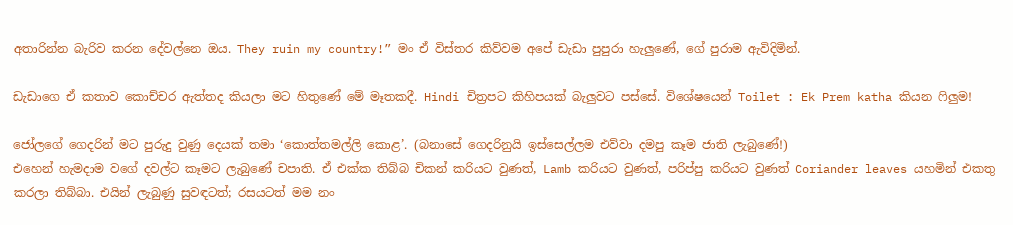අතාරින්න බැරිව කරන දේවල්නෙ ඔය. They ruin my country!” මං ඒ විස්තර කිව්වම අපේ ඩැඩා පුපුරා හැලුණේ, ගේ පුරාම ඇවිදිමින්.

ඩැඩාගෙ ඒ කතාව කොච්චර ඇත්තද කියලා මට හිතුණේ මේ මෑතකදී. Hindi චිත්‍රපට කිහිපයක් බැලුවට පස්සේ. විශේෂයෙන් Toilet : Ek Prem katha කියන ෆිලුම!

ජෝලගේ ගෙදරින් මට පුරුදු වුණු දෙයක් තමා ‘කොත්තමල්ලි කොළ’. (බනාසේ ගෙදරිනුයි ඉස්සෙල්ලම එව්වා දමපු කෑම ජාති ලැබුණේ!)
එහෙන් හැමදාම වගේ දවල්ට කෑමට ලැබුණේ චපාති. ඒ එක්ක තිබ්බ චිකන් කරියට වුණත්, Lamb කරියට වුණත්, පරිප්පු කරියට වුණත් Coriander leaves යහමින් එකතු කරලා තිබ්බා. එයින් ලැබුණු සුවඳටත්; රසයටත් මම නං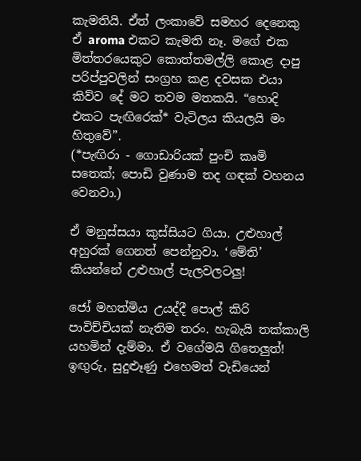කැමතියි. ඒත් ලංකාවේ සමහර දෙනෙකු ඒ aroma එකට කැමති නෑ. මගේ එක මිත්තරයෙකුට කොත්තමල්ලි කොළ දාපු පරිප්පුවලින් සංග්‍රහ කළ දවසක එයා කිව්ව දේ මට තවම මතකයි. “හොදි එකට පැඟිරෙක්* වැටිලය කියලයි මං හිතුවේ”.
(*පැඟිරා - ගොඩාරියක් පුංචි කෘමි සතෙක්; පොඩි වුණාම තද ගඳක් වහනය වෙනවා.)

ඒ මනුස්සයා කුස්සියට ගියා. උළුහාල් අහුරක් ගෙනත් පෙන්නුවා. ‘මේති’  කියන්නේ උළුහාල් පැලවලටලු!

ජෝ මහත්මිය උයද්දී පොල් කිරි පාවිච්චියක් නැතිම තරං. හැබැයි තක්කාලි යහමින් දැම්මා. ඒ වගේමයි ගිතෙලුත්! ඉඟුරු, සුදුළූණු එහෙමත් වැඩියෙන්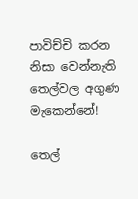පාවිච්චි කරන නිසා වෙන්නැති තෙල්වල අගුණ මැකෙන්නේ!

තෙල්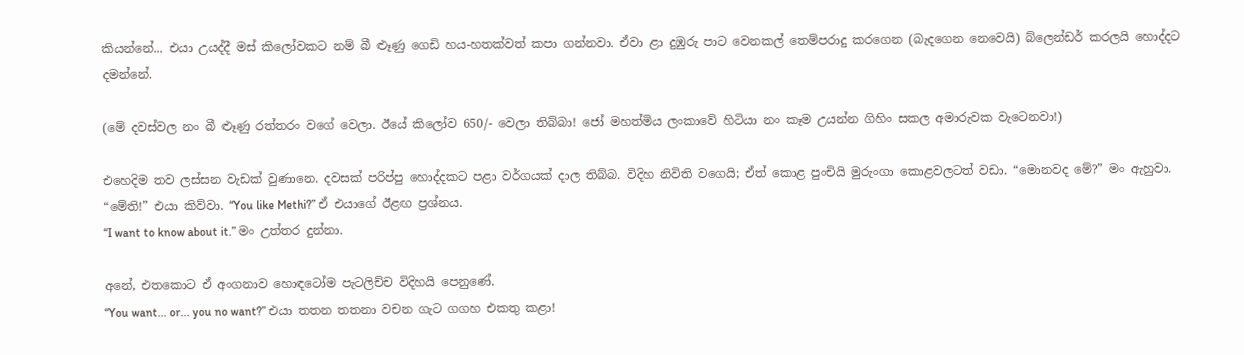කියන්නේ... එයා උයද්දී මස් කිලෝවකට නම් බී ළූණු ගෙඩි හය-හතක්වත් කපා ගන්නවා. ඒවා ළා දුඹුරු පාට වෙනකල් තෙම්පරාදු කරගෙන (බැදගෙන නෙවෙයි) බ්ලෙන්ඩර් කරලයි හොද්දට දමන්නේ.

(මේ දවස්වල නං බී ළූණු රත්තරං වගේ වෙලා. ඊයේ කිලෝව 650/- වෙලා තිබ්බා! ජෝ මහත්මිය ලංකාවේ හිටියා නං කෑම උයන්න ගිහිං සකල අමාරුවක වැටෙනවා!)

එහෙදිම තව ලස්සන වැඩක් වුණානෙ. දවසක් පරිප්පු හොද්දකට පළා වර්ගයක් දාල තිබ්බ. විදිහ නිවිති වගෙයි; ඒත් කොළ පුංචියි මුරුංගා කොළවලටත් වඩා. “මොනවද මේ?” මං ඇහුවා.
“මේති!” එයා කිව්වා. “You like Methi?” ඒ එයාගේ ඊළඟ ප්‍රශ්නය.
“I want to know about it.” මං උත්තර දුන්නා.

අනේ, එතකොට ඒ අංගනාව හොඳටෝම පැටලිච්ච විදිහයි පෙනුණේ.
“You want... or... you no want?” එයා තතන තතනා වචන ගැට ගගහ එකතු කළා!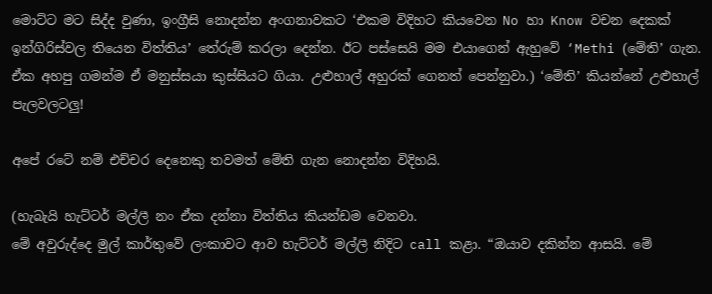මොට්ට මට සිද්ද වුණා, ඉංග්‍රීසි නොදන්න අංගනාවකට ‘එකම විදිහට කියවෙන No හා Know වචන දෙකක් ඉන්ගිරිස්වල තියෙන විත්තිය’ තේරුම් කරලා දෙන්න. ඊට පස්සෙයි මම එයාගෙන් ඇහුවේ ‘Methi (මේති’ ගැන. ඒක අහපු ගමන්ම ඒ මනුස්සයා කුස්සියට ගියා. උළුහාල් අහුරක් ගෙනත් පෙන්නුවා.) ‘මේති’ කියන්නේ උළුහාල් පැලවලටලු!

අපේ රටේ නම් එච්චර දෙනෙකු තවමත් මේති ගැන නොදන්න විදිහයි.

(හැබැයි හැට්ටර් මල්ලී නං ඒක දන්නා විත්තිය කියන්ඩම වෙනවා.
මේ අවුරුද්දෙ මුල් කාර්තුවේ ලංකාවට ආව හැට්ටර් මල්ලී නිදිට call කළා. “ඔයාව දකින්න ආසයි. මේ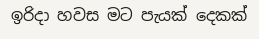ඉරිදා හවස මට පැයක් දෙකක්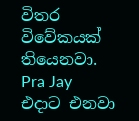විතර විවේකයක් තියෙනවා. Pra Jay එදාට එනවා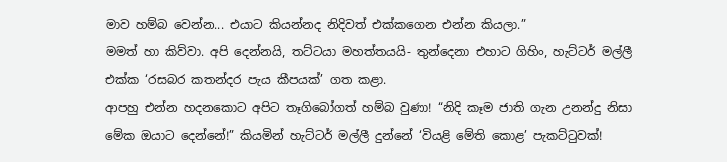මාව හම්බ වෙන්න... එයාට කියන්නද නිදිවත් එක්කගෙන එන්න කියලා.”
මමත් හා කිව්වා. අපි දෙන්නයි, තට්ටයා මහත්තයයි- තුන්දෙනා එහාට ගිහිං, හැට්ටර් මල්ලී එක්ක ‘රසබර කතන්දර පැය කීපයක්’ ගත කළා.
ආපහු එන්න හදනකොට අපිට තෑගිබෝගත් හම්බ වුණා! “නිදි කෑම ජාති ගැන උනන්දු නිසා මේක ඔයාට දෙන්නේ!” කියමින් හැට්ටර් මල්ලී දුන්නේ ‘වියළි මේති කොළ’ පැකට්ටුවක්!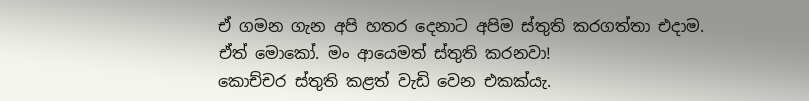ඒ ගමන ගැන අපි හතර දෙනාට අපිම ස්තුති කරගත්තා එදාම. ඒත් මොකෝ. මං ආයෙමත් ස්තුති කරනවා!
කොච්චර ස්තුති කළත් වැඩි වෙන එකක්යැ.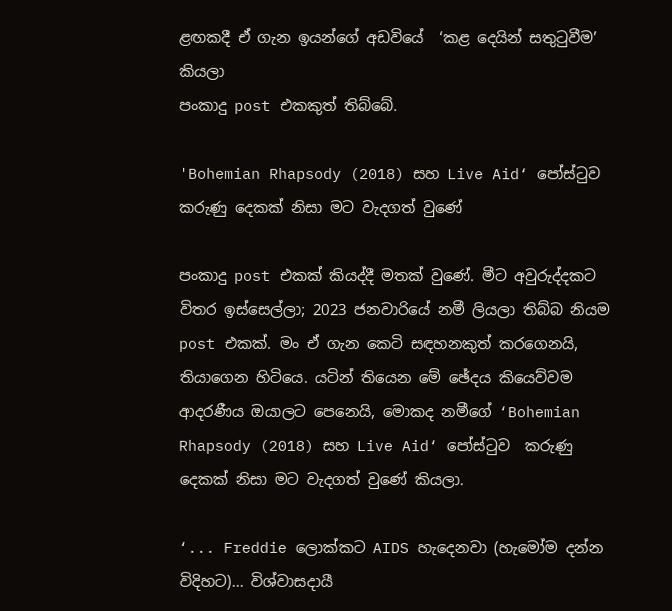ළඟකදී ඒ ගැන ඉයන්ගේ අඩවියේ  ‘කළ දෙයින් සතුටුවීම’ කියලා
පංකාදු post එකකුත් තිබ්බේ.

'Bohemian Rhapsody (2018) සහ Live Aid‘ පෝස්ටුව  කරුණු දෙකක් නිසා මට වැදගත් වුණේ

පංකාදු post එකක් කියද්දී මතක් වුණේ. මීට අවුරුද්දකට විතර ඉස්සෙල්ලා; 2023 ජනවාරියේ නමී ලියලා තිබ්බ නියම post එකක්. මං ඒ ගැන කෙටි සඳහනකුත් කරගෙනයි, තියාගෙන හිටියෙ. යටින් තියෙන මේ ඡේදය කියෙව්වම ආදරණීය ඔයාලට පෙනෙයි, මොකද නමීගේ ‘Bohemian Rhapsody (2018) සහ Live Aid‘ පෝස්ටුව  කරුණු දෙකක් නිසා මට වැදගත් වුණේ කියලා.

‘... Freddie ලොක්කට AIDS හැදෙනවා (හැමෝම දන්න විදිහට)... විශ්වාසදායී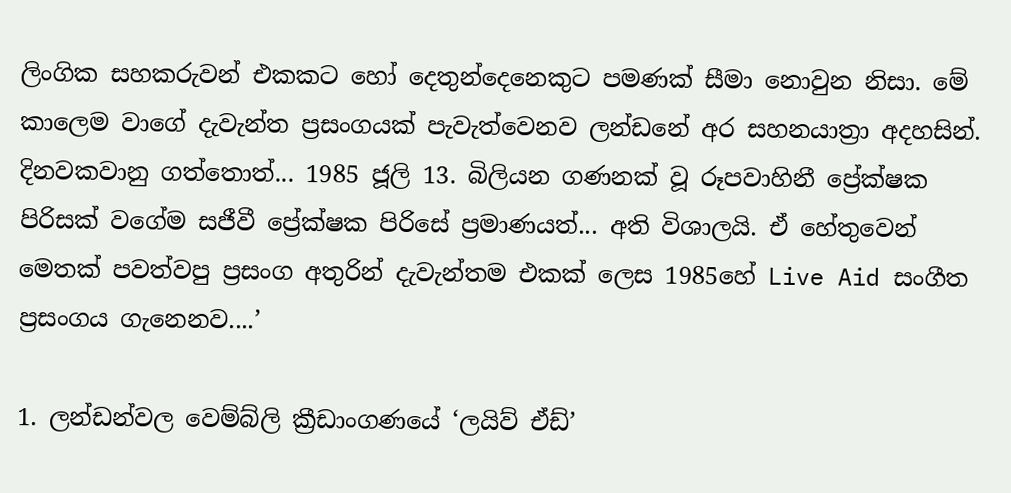ලිංගික සහකරුවන් එකකට හෝ දෙතුන්දෙනෙකුට පමණක් සීමා නොවුන නිසා. මේ කාලෙම වාගේ දැවැන්ත ප්‍රසංගයක් පැවැත්වෙනව ලන්ඩනේ අර සහනයාත්‍රා අදහසින්. දිනවකවානු ගත්තොත්... 1985 ජූලි 13. බිලියන ගණනක් වූ රූපවාහිනී ප්‍රේක්ෂක පිරිසක් වගේම සජීවී ප්‍රේක්ෂක පිරිසේ ප්‍රමාණයත්... අති විශාලයි. ඒ හේතුවෙන් මෙතක් පවත්වපු ප්‍රසංග අතුරින් දැවැන්තම එකක් ලෙස 1985හේ Live Aid සංගීත ප්‍රසංගය ගැනෙනව....’

1. ලන්ඩන්වල වෙම්බ්ලි ක්‍රීඩාංගණයේ ‘ලයිව් ඒඩ්’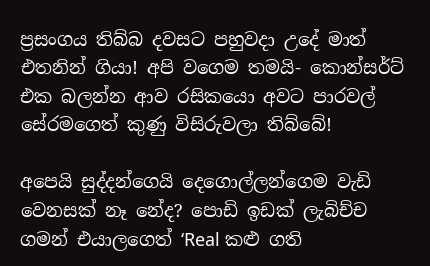ප්‍රසංගය තිබ්බ දවසට පහුවදා උදේ මාත් එතනින් ගියා! අපි වගෙම තමයි- කොන්සර්ට් එක බලන්න ආව රසිකයො අවට පාරවල් සේරමගෙත් කුණු විසිරුවලා තිබ්බේ!

අපෙයි සුද්දන්ගෙයි දෙගොල්ලන්ගෙම වැඩි වෙනසක් නෑ නේද? පොඩි ඉඩක් ලැබිච්ච ගමන් එයාලගෙත් ‘Real කළු ගති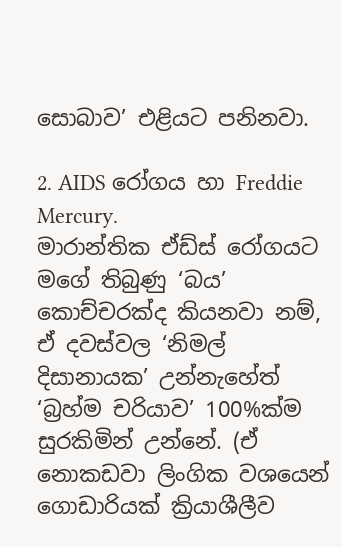සොබාව’ එළියට පනිනවා.

2. AIDS රෝගය හා Freddie Mercury.
මාරාන්තික ඒඩ්ස් රෝගයට මගේ තිබුණු ‘බය’ කොච්චරක්ද කියනවා නම්, ඒ දවස්වල ‘නිමල් දිසානායක’ උන්නැහේත් ‘බ්‍රහ්ම චරියාව’ 100%ක්ම සුරකිමින් උන්නේ. (ඒ නොකඩවා ලිංගික වශයෙන් ගොඩාරියක් ක්‍රියාශීලීව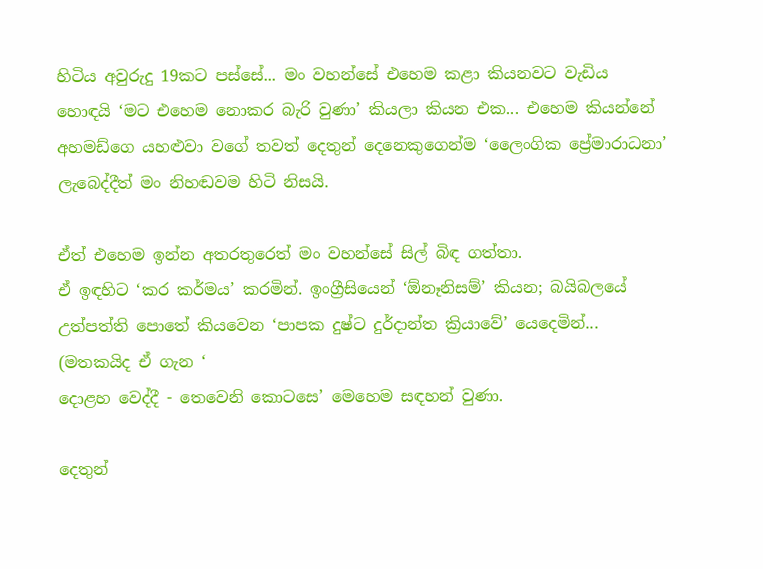හිටිය අවුරුදු 19කට පස්සේ... මං වහන්සේ එහෙම කළා කියනවට වැඩිය හොඳයි ‘මට එහෙම නොකර බැරි වුණා’ කියලා කියන එක... එහෙම කියන්නේ අහමඩ්ගෙ යහළුවා වගේ තවත් දෙතුන් දෙනෙකුගෙන්ම ‘ලෛංගික ප්‍රේමාරාධනා’ ලැබෙද්දීත් මං නිහඬවම හිටි නිසයි.

ඒත් එහෙම ඉන්න අතරතුරෙත් මං වහන්සේ සිල් බිඳ ගත්තා.
ඒ ඉඳහිට ‘කර කර්මය’ කරමින්. ඉංග්‍රීසියෙන් ‘ඕනෑනිසම්’ කියන; බයිබලයේ උත්පත්ති පොතේ කියවෙන ‘පාපක දුෂ්ට දුර්දාන්ත ක්‍රියාවේ’ යෙදෙමින්... (මතකයිද ඒ ගැන ‘
දොළහ වෙද්දී - තෙවෙනි කොටසෙ’ මෙහෙම සඳහන් වුණා.

දෙතුන්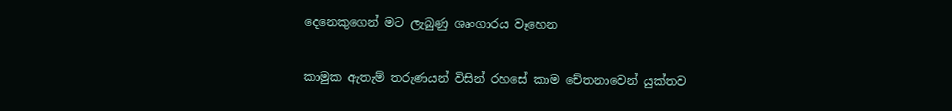දෙනෙකුගෙන් මට ලැබුණු ශෘංගාරය වෑහෙන

කාමුක ඇතැම් තරුණයන් විසින් රහසේ කාම චේතනාවෙන් යුක්තව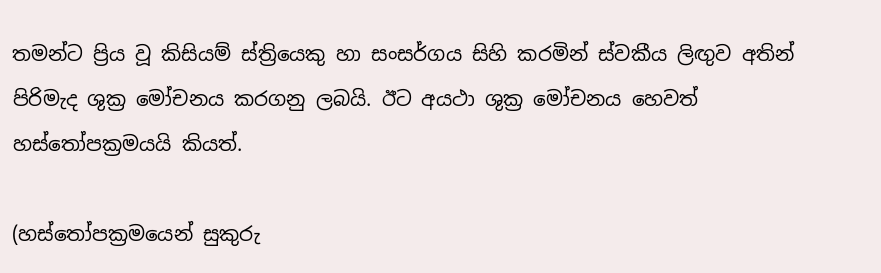තමන්ට ප්‍රිය වූ කිසියම් ස්ත්‍රියෙකු හා සංසර්ගය සිහි කරමින් ස්වකීය ලිඟුව අතින් පිරිමැද ශුක්‍ර මෝචනය කරගනු ලබයි. ඊට අයථා ශුක්‍ර මෝචනය හෙවත් හස්තෝපක්‍රමයයි කියත්.

(හස්තෝපක්‍රමයෙන් සුකුරු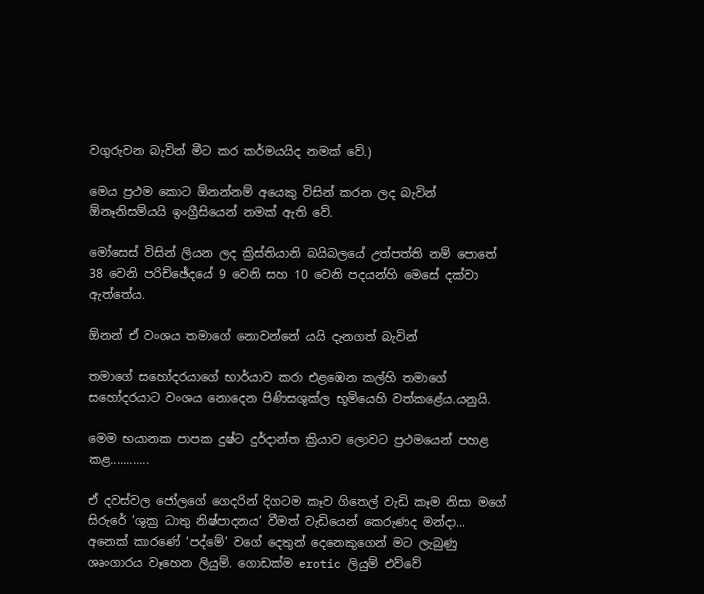වගුරුවන බැවින් මීට කර කර්මයයිද නමක් වේ.)

මෙය ප්‍රථම කොට ඕනන්නම් අයෙකු විසින් කරන ලද බැවින්  ඕනෑනිසම්යයි ඉංග්‍රීසියෙන් නමක් ඇති වේ.

මෝසෙස් විසින් ලියන ලද ක්‍රිස්තියානි බයිබලයේ උත්පත්ති නම් පොතේ 38 වෙනි පරිච්ඡේදයේ 9 වෙනි සහ 10 වෙනි පදයන්හි මෙසේ දක්වා ඇත්තේය.

ඕනන් ඒ වංශය තමාගේ නොවන්නේ යයි දැනගත් බැවින්

තමාගේ සහෝදරයාගේ භාර්යාව කරා එළඹෙන කල්හි තමාගේ සහෝදරයාට වංශය නොදෙන පිණිසශුක්ල භූමියෙහි වත්කළේය.යනුයි.

මෙම භයානක පාපක දුෂ්ට දුර්දාන්ත ක්‍රියාව ලොවට ප්‍රථමයෙන් පහළ කළ............

ඒ දවස්වල ජෝලගේ ගෙදරින් දිගටම කෑව ගිතෙල් වැඩි කෑම නිසා මගේ  සිරුරේ ‘ශුක්‍ර ධාතු නිෂ්පාදනය’ වීමත් වැඩියෙන් කෙරුණද මන්දා... අනෙක් කාරණේ ‘පද්මේ’ වගේ දෙතුන් දෙනෙකුගෙන් මට ලැබුණු ශෘංගාරය වෑහෙන ලියුම්. ගොඩක්ම erotic ලියුම් එව්වේ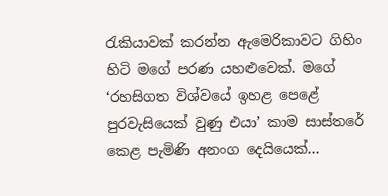රැකියාවක් කරන්න ඇමෙරිකාවට ගිහිං හිටි මගේ පරණ යහළුවෙක්. මගේ ‘රහසිගත විශ්වයේ ඉහළ පෙළේ පුරවැසියෙක් වුණු එයා’ කාම සාස්තරේ කෙළ පැමිණි අනංග දෙයියෙක්...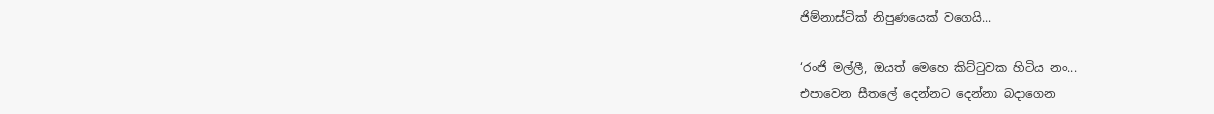ජිම්නාස්ටික් නිපුණයෙක් වගෙයි...

‘රංජි මල්ලී, ඔයත් මෙහෙ කිට්ටුවක හිටිය නං...
එපාවෙන සීතලේ දෙන්නට දෙන්නා බදාගෙන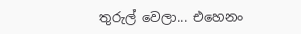තුරුල් වෙලා... එහෙනං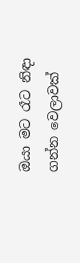ඔයා මට රෑට නිඳා ගන්න වෙලාවක්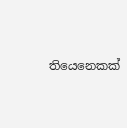තියෙනෙකක්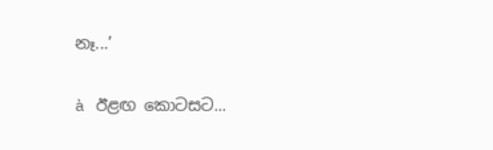නෑ...’

à ඊළඟ කොටසට...